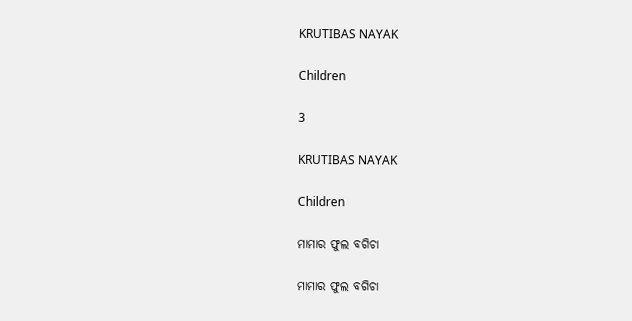KRUTIBAS NAYAK

Children

3

KRUTIBAS NAYAK

Children

ମାମାର ଫୁଲ ବଗିଚା

ମାମାର ଫୁଲ ବଗିଚା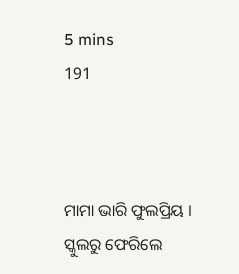5 mins
191



ମାମା ଭାରି ଫୁଲପ୍ରିୟ । ସ୍କୁଲରୁ ଫେରିଲେ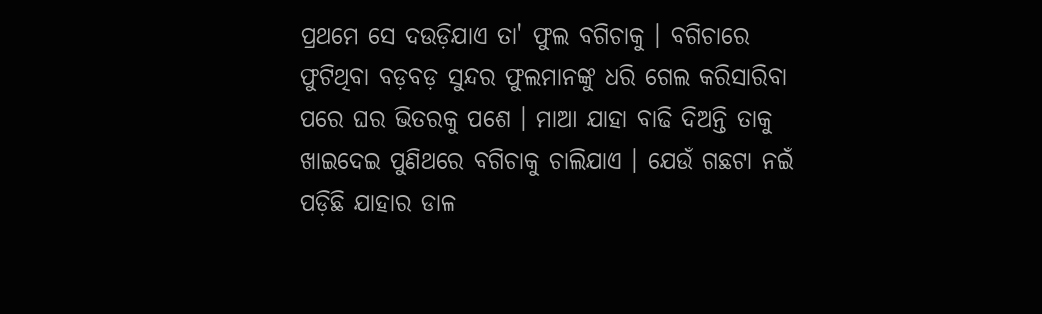ପ୍ରଥମେ ସେ ଦଉଡ଼ିଯାଏ ତା' ଫୁଲ ବଗିଚାକୁ । ବଗିଚାରେ ଫୁଟିଥିବା ବଡ଼ବଡ଼ ସୁନ୍ଦର ଫୁଲମାନଙ୍କୁ ଧରି ଗେଲ କରିସାରିବା ପରେ ଘର ଭିତରକୁ ପଶେ । ମାଆ ଯାହା ବାଢି ଦିଅନ୍ତି ତାକୁ ଖାଇଦେଇ ପୁଣିଥରେ ବଗିଚାକୁ ଚାଲିଯାଏ । ଯେଉଁ ଗଛଟା ନଇଁ ପଡ଼ିଛି ଯାହାର ଡାଳ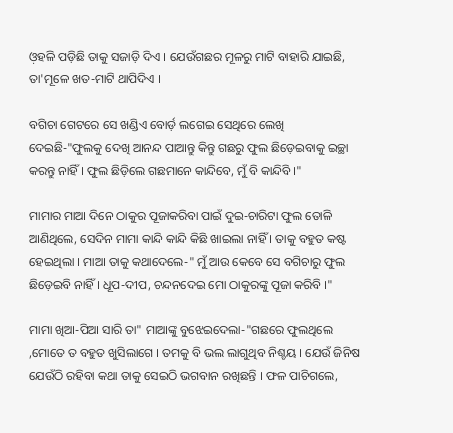ଓ଼ହଳି ପଡ଼ିଛି ତାକୁ ସଜାଡ଼ି ଦିଏ । ଯେଉଁଗଛର ମୂଳରୁ ମାଟି ବାହାରି ଯାଇଛି, ତା'ମୂଳେ ଖତ-ମାଟି ଥାପିଦିଏ ।

ବଗିଚା ଗେଟରେ ସେ ଖଣ୍ଡିଏ ବୋର୍ଡ଼ ଲଗେଇ ସେଥିରେ ଲେଖି ଦେଇଛି-"ଫୁଲକୁ ଦେଖି ଆନନ୍ଦ ପାଆନ୍ତୁ କିନ୍ତୁ ଗଛରୁ ଫୁଲ ଛିଡ଼େଇବାକୁ ଇଚ୍ଛା କରନ୍ତୁ ନାହିଁ । ଫୁଲ ଛିଡ଼ିଲେ ଗଛମାନେ କାନ୍ଦିବେ, ମୁଁ ବି କାନ୍ଦିବି ।"

ମାମାର ମାଆ ଦିନେ ଠାକୁର ପୂଜାକରିବା ପାଇଁ ଦୁଇ-ଚାରିଟା ଫୁଲ ତୋଳି ଆଣିଥିଲେ, ସେଦିନ ମାମା କାନ୍ଦି କାନ୍ଦି କିଛି ଖାଇଲା ନାହିଁ । ତାକୁ ବହୁତ କଷ୍ଟ ହେଇଥିଲା । ମାଆ ତାକୁ କଥାଦେଲେ-" ମୁଁ ଆଉ କେବେ ସେ ବଗିଚାରୁ ଫୁଲ ଛିଡ଼େଇବି ନାହିଁ । ଧୂପ-ଦୀପ, ଚନ୍ଦନଦେଇ ମୋ ଠାକୁରଙ୍କୁ ପୂଜା କରିବି ।"

ମାମା ଖିଆ-ପିଆ ସାରି ତା" ମାଆଙ୍କୁ ବୁଝେଇଦେଲା-"ଗଛରେ ଫୁଲଥିଲେ ,ମୋତେ ତ ବହୁତ ଖୁସିଲାଗେ । ତମକୁ ବି ଭଲ ଲାଗୁଥିବ ନିଶ୍ଚୟ । ଯେଉଁ ଜିନିଷ ଯେଉଁଠି ରହିବା କଥା ତାକୁ ସେଇଠି ଭଗବାନ ରଖିଛନ୍ତି । ଫଳ ପାଚିଗଲେ,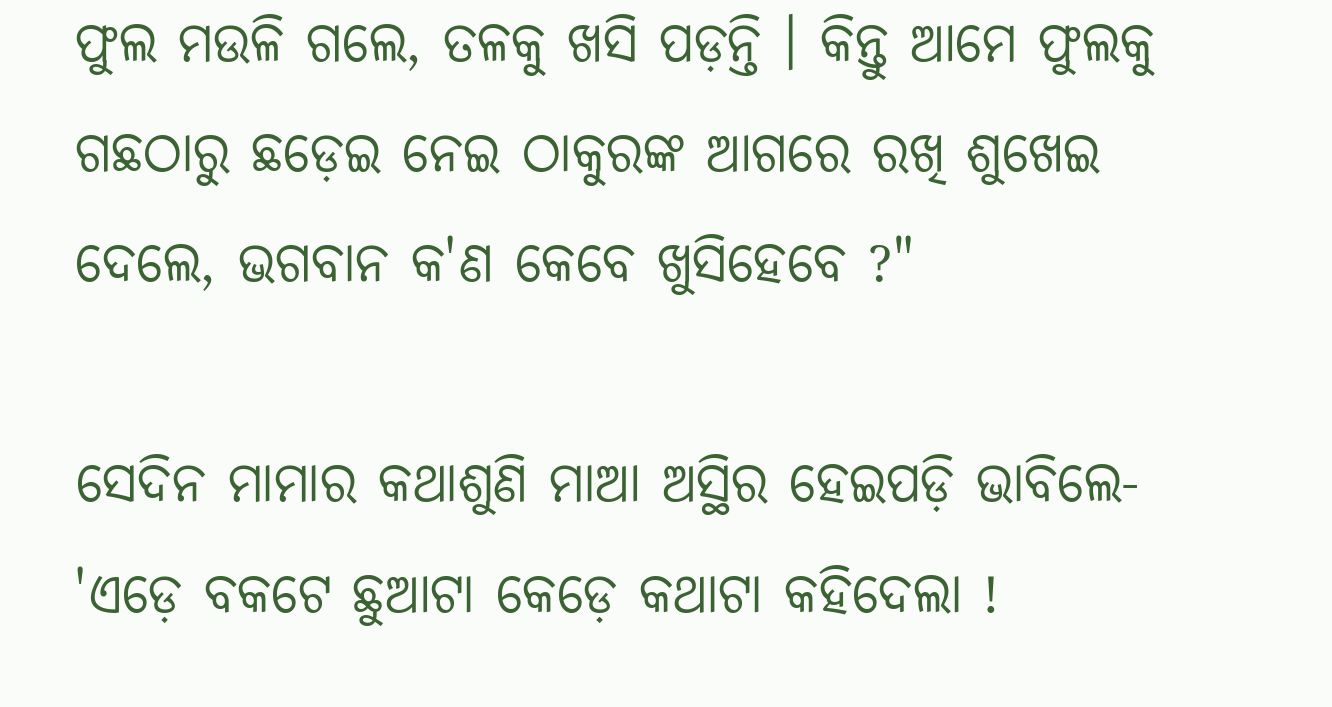ଫୁଲ ମଉଳି ଗଲେ, ତଳକୁ ଖସି ପଡ଼ନ୍ତି । କିନ୍ତୁ ଆମେ ଫୁଲକୁ ଗଛଠାରୁ ଛଡ଼େଇ ନେଇ ଠାକୁରଙ୍କ ଆଗରେ ରଖି ଶୁଖେଇ ଦେଲେ, ଭଗବାନ କ'ଣ କେବେ ଖୁସିହେବେ ?"

ସେଦିନ ମାମାର କଥାଶୁଣି ମାଆ ଅସ୍ଥିର ହେଇପଡ଼ି ଭାବିଲେ- 'ଏଡ଼େ ବକଟେ ଛୁଆଟା କେଡ଼େ କଥାଟା କହିଦେଲା !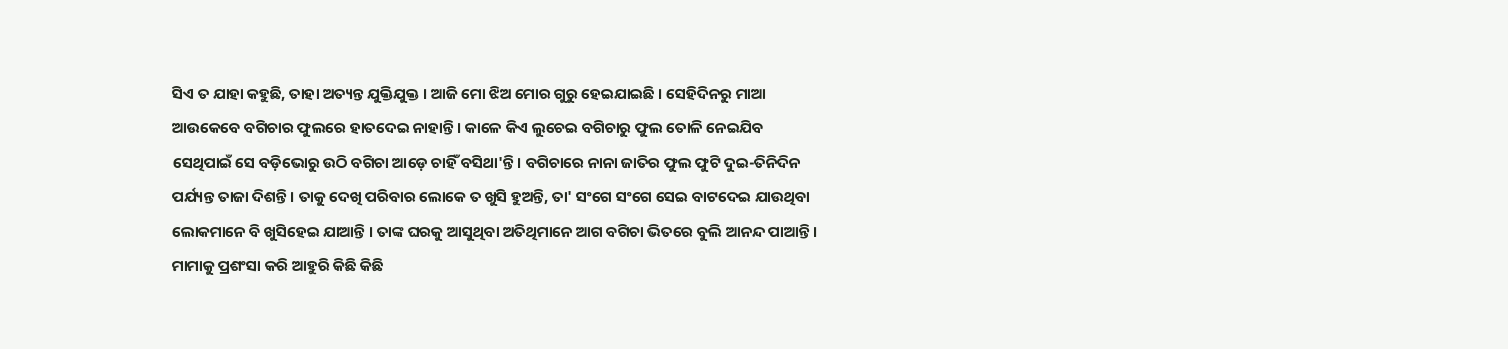ସିଏ ତ ଯାହା କହୁଛି, ତାହା ଅତ୍ୟନ୍ତ ଯୁକ୍ତିଯୁକ୍ତ । ଆଜି ମୋ ଝିଅ ମୋର ଗୁରୁ ହେଇଯାଇଛି । ସେହିଦିନରୁ ମାଆ ଆଉକେବେ ବଗିଚାର ଫୁଲରେ ହାତଦେଇ ନାହାନ୍ତି । କାଳେ କିଏ ଲୁଚେଇ ବଗିଚାରୁ ଫୁଲ ତୋଳି ନେଇଯିବ ସେଥିପାଇଁ ସେ ବଡ଼ିଭୋରୁ ଉଠି ବଗିଚା ଆଡ଼େ ଚାହିଁ ବସିଥା'ନ୍ତି । ବଗିଚାରେ ନାନା ଜାତିର ଫୁଲ ଫୁଟି ଦୁଇ-ତିନିଦିନ ପର୍ଯ୍ୟନ୍ତ ତାଜା ଦିଶନ୍ତି । ତାକୁ ଦେଖି ପରିବାର ଲୋକେ ତ ଖୁସି ହୁଅନ୍ତି, ତା' ସଂଗେ ସଂଗେ ସେଇ ବାଟଦେଇ ଯାଉଥିବା ଲୋକମାନେ ବି ଖୁସିହେଇ ଯାଆନ୍ତି । ତାଙ୍କ ଘରକୁ ଆସୁଥିବା ଅତିଥିମାନେ ଆଗ ବଗିଚା ଭିତରେ ବୁଲି ଆନନ୍ଦ ପାଆନ୍ତି । ମାମାକୁ ପ୍ରଶଂସା କରି ଆହୁରି କିଛି କିଛି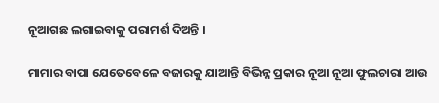ନୂଆଗଛ ଲଗାଇବାକୁ ପରାମର୍ଶ ଦିଅନ୍ତି ।

ମାମାର ବାପା ଯେତେବେଳେ ବଜାରକୁ ଯାଆନ୍ତି ବିଭିନ୍ନ ପ୍ରକାର ନୂଆ ନୂଆ ଫୁଲଚାରା ଆଉ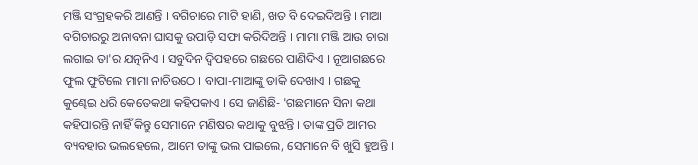ମଞ୍ଜି ସଂଗ୍ରହକରି ଆଣନ୍ତି । ବଗିଚାରେ ମାଟି ହାଣି, ଖତ ବି ଦେଇଦିଅନ୍ତି । ମାଆ ବଗିଚାରରୁ ଅନାବନା ଘାସକୁ ଉପାଡ଼ି ସଫା କରିଦିଅନ୍ତି । ମାମା ମଞ୍ଜି ଆଉ ଚାରା ଲଗାଇ ତା'ର ଯତ୍ନନିଏ । ସବୁଦିନ ଦ୍ୱିପହରେ ଗଛରେ ପାଣିଦିଏ । ନୂଆଗଛରେ ଫୁଲ ଫୁଟିଲେ ମାମା ନାଚିଉଠେ । ବାପା-ମାଆଙ୍କୁ ଡାକି ଦେଖାଏ । ଗଛକୁ କୁଣ୍ଢେଇ ଧରି କେତେକଥା କହିପକାଏ । ସେ ଜାଣିଛି- 'ଗଛମାନେ ସିନା କଥା କହିପାରନ୍ତି ନାହିଁ କିନ୍ତୁ ସେମାନେ ମଣିଷର କଥାକୁ ବୁଝନ୍ତି । ତାଙ୍କ ପ୍ରତି ଆମର ବ୍ୟବହାର ଭଲହେଲେ, ଆମେ ତାଙ୍କୁ ଭଲ ପାଇଲେ, ସେମାନେ ବି ଖୁସି ହୁଅନ୍ତି ।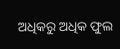ଅଧିକରୁ ଅଧିକ ଫୁଲ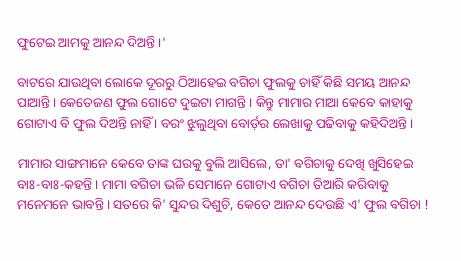ଫୁଟେଇ ଆମକୁ ଆନନ୍ଦ ଦିଅନ୍ତି ।'

ବାଟରେ ଯାଉଥିବା ଲୋକେ ଦୂରରୁ ଠିଆହେଇ ବଗିଚା ଫୁଲକୁ ଚାହିଁ କିଛି ସମୟ ଆନନ୍ଦ ପାଆନ୍ତି । କେତେଜଣ ଫୁଲ ଗୋଟେ ଦୁଇଟା ମାଗନ୍ତି । କିନ୍ତୁ ମାମାର ମାଆ କେବେ କାହାକୁ ଗୋଟାଏ ବି ଫୁଲ ଦିଅନ୍ତି ନାହିଁ । ବରଂ ଝୁଲୁଥିବା ବୋର୍ଡ଼ର ଲେଖାକୁ ପଢିବାକୁ କହିଦିଅନ୍ତି ।

ମାମାର ସାଙ୍ଗମାନେ କେବେ ତାଙ୍କ ଘରକୁ ବୁଲି ଆସିଲେ, ତା' ବଗିଚାକୁ ଦେଖି ଖୁସିହେଇ ବାଃ-ବାଃ-କହନ୍ତି । ମାମା ବଗିଚା ଭଳି ସେମାନେ ଗୋଟାଏ ବଗିଚା ତିଆରି କରିବାକୁ ମନେମନେ ଭାବନ୍ତି । ସତରେ କି' ସୁନ୍ଦର ଦିଶୁଚି, କେତେ ଆନନ୍ଦ ଦେଉଛି ଏ' ଫୁଲ ବଗିଚା !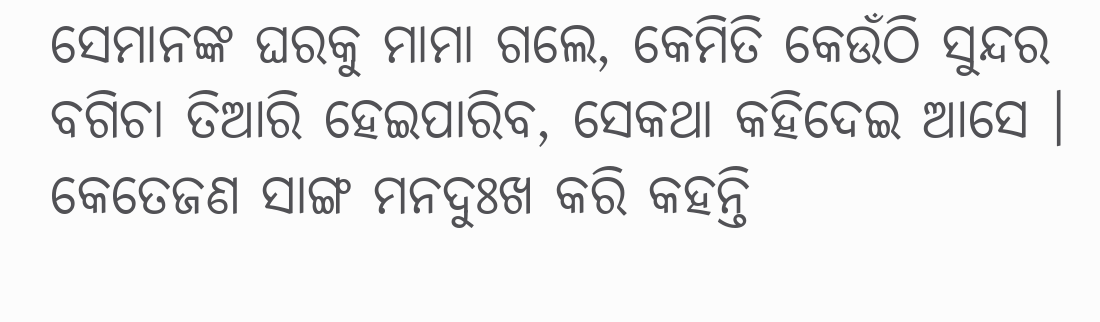ସେମାନଙ୍କ ଘରକୁ ମାମା ଗଲେ, କେମିତି କେଉଁଠି ସୁନ୍ଦର ବଗିଚା ତିଆରି ହେଇପାରିବ, ସେକଥା କହିଦେଇ ଆସେ । କେତେଜଣ ସାଙ୍ଗ ମନଦୁଃଖ କରି କହନ୍ତି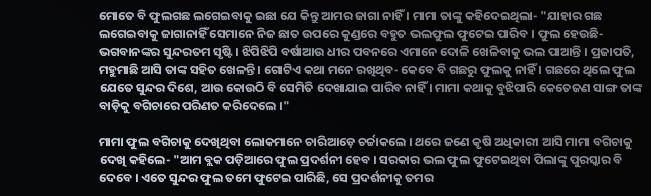ମୋତେ ବି ଫୁଲଗଛ ଲଗେଇବାକୁ ଇଛା ଯେ କିନ୍ତୁ ଆମର ଜାଗା ନାହିଁ । ମାମା ତାଙ୍କୁ କହିଦେଇଥିଲା- "ଯାହାର ଗଛ ଲଗେଇବାକୁ ଜାଗାନାହିଁ ସେମାନେ ନିଜ ଛାତ ଉପରେ କୁଣ୍ଡରେ ବହୁତ ଭଲଫୁଲ ଫୁଟେଇ ପାରିବ । ଫୁଲ ହେଉଛି- ଭଗବାନଙ୍କର ସୁନ୍ଦରତମ ସୃଷ୍ଟି । ଝିପିଝିପି ବର୍ଷାଆଉ ଧୀର ପବନରେ ଏମାନେ ଦୋଳି ଖେଳିବାକୁ ଭଲ ପାଆନ୍ତି । ପ୍ରଜାପତି, ମହୁମାଛି ଆସି ତାଙ୍କ ସହିତ ଖେଳନ୍ତି । ଗୋଟିଏ କଥା ମନେ ରଖିଥିବ- କେବେ ବି ଗଛରୁ ଫୁଲକୁ ନାହିଁ । ଗଛରେ ଥିଲେ ଫୁଲ ଯେତେ ସୁନ୍ଦର ଦିଶେ, ଆଉ କୋଉଠି ବି ସେମିତି ଦେଖାଯାଇ ପାରିବ ନାହିଁ । ମାମା କଥାକୁ ବୁଝିପାରି କେତେଜଣ ସାଙ୍ଗ ତାଙ୍କ ବାଡ଼ିକୁ ବଗିଚାରେ ପରିଣତ କରିଦେଲେ ।"

ମାମା ଫୁଲ ବଗିଚାକୁ ଦେଖିଥିବା ଲୋକମାନେ ଚାରିଆଡ଼େ ଚର୍ଚ୍ଚାକଲେ । ଥରେ ଜଣେ କୃଷି ଅଧିକାରୀ ଆସି ମାମା ବଗିଚାକୁ ଦେଖି କହିଲେ- "ଆମ ବ୍ଲକ ପଡ଼ିଆରେ ଫୁଲ ପ୍ରଦର୍ଶନୀ ହେବ । ସରକାର ଭଲ ଫୁଲ ଫୁଟେଇଥିବା ପିଲାଙ୍କୁ ପୁରସ୍କାର ବି ଦେବେ । ଏତେ ସୁନ୍ଦର ଫୁଲ ତମେ ଫୁଟେଇ ପାରିଛି, ସେ ପ୍ରଦର୍ଶନୀକୁ ତମର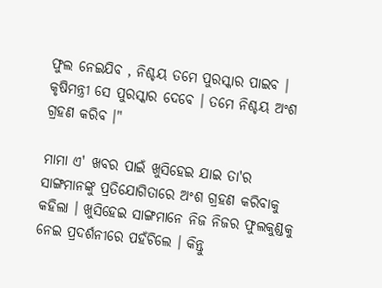ଫୁଲ ନେଇଯିବ , ନିଶ୍ଚୟ ତମେ ପୁରସ୍କାର ପାଇବ । କୃଷିମନ୍ତ୍ରୀ ସେ ପୁରସ୍କାର ଦେବେ । ତମେ ନିଶ୍ଚୟ ଅଂଶ ଗ୍ରହଣ କରିବ ।"

ମାମା ଏ' ଖବର ପାଇଁ ଖୁସିହେଇ ଯାଇ ତା'ର ସାଙ୍ଗମାନଙ୍କୁ ପ୍ରତିଯୋଗିତାରେ ଅଂଶ ଗ୍ରହଣ କରିବାକୁ କହିଲା । ଖୁସିହେଇ ସାଙ୍ଗମାନେ ନିଜ ନିଜର ଫୁଲକୁଣ୍ଡକୁ ନେଇ ପ୍ରଦର୍ଶନୀରେ ପହଁଚିଲେ । କିନ୍ତୁ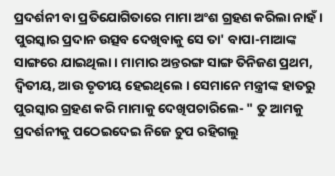ପ୍ରଦର୍ଶନୀ ବା ପ୍ରତିଯୋଗିତାରେ ମାମା ଅଂଶ ଗ୍ରହଣ କରିଲା ନାହଁ । ପୁରସ୍କାର ପ୍ରଦାନ ଉତ୍ସବ ଦେଖିବାକୁ ସେ ତା' ବାପା-ମାଆଙ୍କ ସାଙ୍ଗରେ ଯାଇଥିଲା । ମାମାର ଅନ୍ତରଙ୍ଗ ସାଙ୍ଗ ତିନିଜଣ ପ୍ରଥମ, ଦ୍ଵିତୀୟ, ଆଉ ତୃତୀୟ ହେଇଥିଲେ । ସେମାନେ ମନ୍ତ୍ରୀଙ୍କ ହାତରୁ ପୁରସ୍କାର ଗ୍ରହଣ କରି ମାମାକୁ ଦେଖିପଚାରିଲେ- " ତୁ ଆମକୁ ପ୍ରଦର୍ଶନୀକୁ ପଠେଇଦେଇ ନିଜେ ଚୁପ ରହିଗଲୁ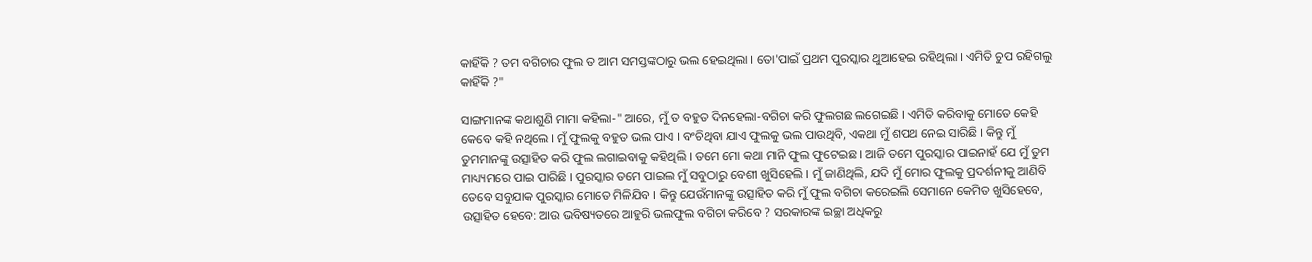କାହିଁକି ? ତମ ବଗିଚାର ଫୁଲ ତ ଆମ ସମସ୍ତଙ୍କଠାରୁ ଭଲ ହେଇଥିଲା । ତୋ'ପାଇଁ ପ୍ରଥମ ପୁରସ୍କାର ଥୁଆହେଇ ରହିଥିଲା । ଏମିତି ଚୁପ ରହିଗଲୁ କାହିଁକି ?"

ସାଙ୍ଗମାନଙ୍କ କଥାଶୁଣି ମାମା କହିଲା-" ଆରେ, ମୁଁ ତ ବହୁତ ଦିନହେଲା-ବଗିଚା କରି ଫୁଲଗଛ ଲଗେଇଛି । ଏମିତି କରିବାକୁ ମୋତେ କେହି କେବେ କହି ନଥିଲେ । ମୁଁ ଫୁଲକୁ ବହୁତ ଭଲ ପାଏ । ବଂଚିଥିବା ଯାଏ ଫୁଲକୁ ଭଲ ପାଉଥିବି, ଏକଥା ମୁଁ ଶପଥ ନେଇ ସାରିଛି । କିନ୍ତୁ ମୁଁ ତୁମମାନଙ୍କୁ ଉତ୍ସାହିତ କରି ଫୁଲ ଲଗାଇବାକୁ କହିଥିଲି । ତମେ ମୋ କଥା ମାନି ଫୁଲ ଫୁଟେଇଛ । ଆଜି ତମେ ପୁରସ୍କାର ପାଇନାହଁ ଯେ ମୁଁ ତୁମ ମାଧ୍ୟ୍ୟମରେ ପାଇ ପାରିଛି । ପୁରସ୍କାର ତମେ ପାଇଲ ମୁଁ ସବୁଠାରୁ ବେଶୀ ଖୁସିହେଲି । ମୁଁ ଜାଣିଥିଲି, ଯଦି ମୁଁ ମୋର ଫୁଲକୁ ପ୍ରଦର୍ଶନୀକୁ ଆଣିବି ତେବେ ସବୁଯାକ ପୁରସ୍କାର ମୋତେ ମିଳିଯିବ । କିନ୍ତୁ ଯେଉଁମାନଙ୍କୁ ଉତ୍ସାହିତ କରି ମୁଁ ଫୁଲ ବଗିଚା କରେଇଲି ସେମାନେ କେମିତ ଖୁସିହେବେ, ଉତ୍ସାହିତ ହେବେ: ଆଉ ଭବିଷ୍ୟତରେ ଆହୁରି ଭଲଫୁଲ ବଗିଚା କରିବେ ? ସରକାରଙ୍କ ଇଚ୍ଛା ଅଧିକରୁ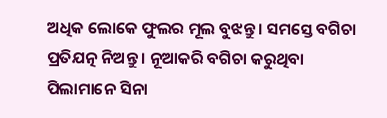ଅଧିକ ଲୋକେ ଫୁଲର ମୂଲ ବୁଝନ୍ତୁ । ସମସ୍ତେ ବଗିଚା ପ୍ରତିଯତ୍ନ ନିଅନ୍ତୁ । ନୂଆକରି ବଗିଚା କରୁଥିବା ପିଲାମାନେ ସିନା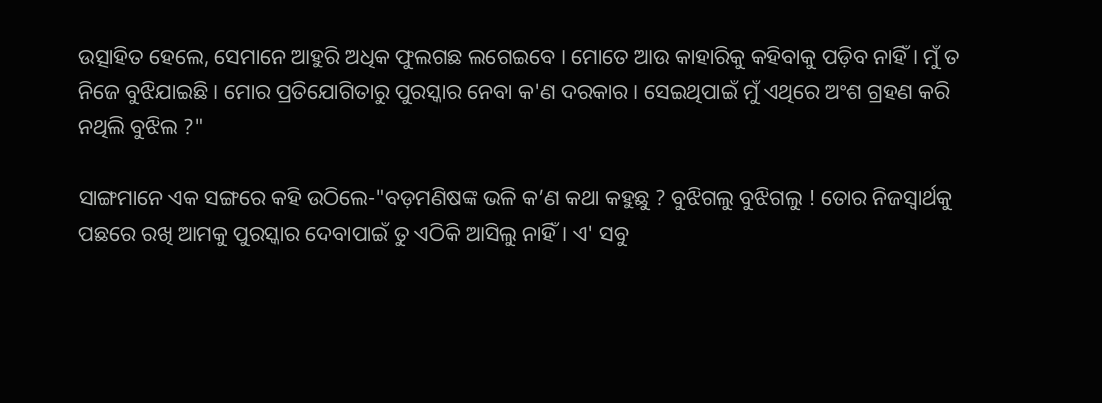ଉତ୍ସାହିତ ହେଲେ, ସେମାନେ ଆହୁରି ଅଧିକ ଫୁଲଗଛ ଲଗେଇବେ । ମୋତେ ଆଉ କାହାରିକୁ କହିବାକୁ ପଡ଼ିବ ନାହିଁ । ମୁଁ ତ ନିଜେ ବୁଝିଯାଇଛି । ମୋର ପ୍ରତିଯୋଗିତାରୁ ପୁରସ୍କାର ନେବା କ'ଣ ଦରକାର । ସେଇଥିପାଇଁ ମୁଁ ଏଥିରେ ଅଂଶ ଗ୍ରହଣ କରି ନଥିଲି ବୁଝିଲ ?"

ସାଙ୍ଗମାନେ ଏକ ସଙ୍ଗରେ କହି ଉଠିଲେ-"ବଡ଼ମଣିଷଙ୍କ ଭଳି କ’ଣ କଥା କହୁଛୁ ? ବୁଝିଗଲୁ ବୁଝିଗଲୁ ! ତୋର ନିଜସ୍ୱାର୍ଥକୁ ପଛରେ ରଖି ଆମକୁ ପୁରସ୍କାର ଦେବାପାଇଁ ତୁ ଏଠିକି ଆସିଲୁ ନାହିଁ । ଏ' ସବୁ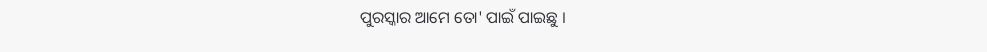ପୁରସ୍କାର ଆମେ ତୋ' ପାଇଁ ପାଇଛୁ ।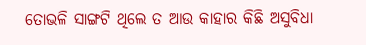ତୋଭଳି ସାଙ୍ଗଟି ଥିଲେ ତ ଆଉ କାହାର କିଛି ଅସୁବିଧା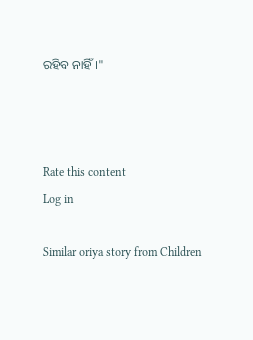ରହିବ ନାହିଁ ।"



Rate this content
Log in

Similar oriya story from Children